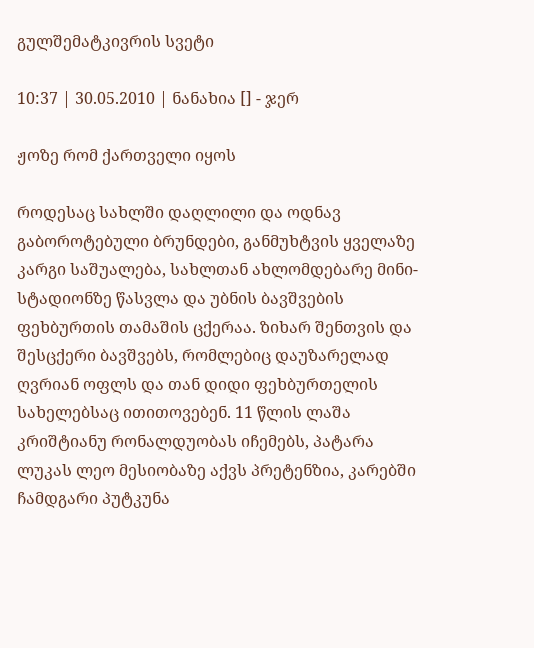გულშემატკივრის სვეტი

10:37 | 30.05.2010 | ნანახია [] - ჯერ

ჟოზე რომ ქართველი იყოს

როდესაც სახლში დაღლილი და ოდნავ გაბოროტებული ბრუნდები, განმუხტვის ყველაზე კარგი საშუალება, სახლთან ახლომდებარე მინი-სტადიონზე წასვლა და უბნის ბავშვების ფეხბურთის თამაშის ცქერაა. ზიხარ შენთვის და შესცქერი ბავშვებს, რომლებიც დაუზარელად ღვრიან ოფლს და თან დიდი ფეხბურთელის სახელებსაც ითითოვებენ. 11 წლის ლაშა კრიშტიანუ რონალდუობას იჩემებს, პატარა ლუკას ლეო მესიობაზე აქვს პრეტენზია, კარებში ჩამდგარი პუტკუნა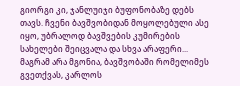გიორგი კი, ჯანლუიჯი ბუფონობაზე დებს თავს. ჩვენი ბავშვობიდან მოყოლებული ასე იყო, უბრალოდ ბავშვების კუმირების სახელები შეიცვალა და სხვა არაფერი... მაგრამ არა მგონია, ბავშვობაში რომელიმეს გვეთქვას, კარლოს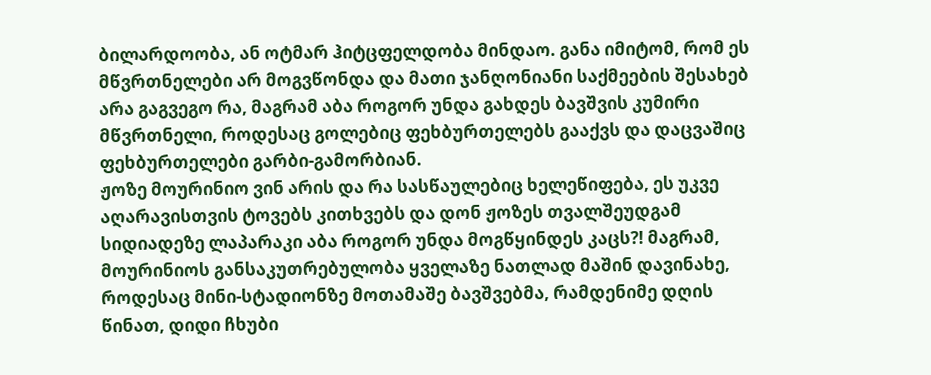ბილარდოობა, ან ოტმარ ჰიტცფელდობა მინდაო. განა იმიტომ, რომ ეს მწვრთნელები არ მოგვწონდა და მათი ჯანღონიანი საქმეების შესახებ არა გაგვეგო რა, მაგრამ აბა როგორ უნდა გახდეს ბავშვის კუმირი მწვრთნელი, როდესაც გოლებიც ფეხბურთელებს გააქვს და დაცვაშიც ფეხბურთელები გარბი-გამორბიან.
ჟოზე მოურინიო ვინ არის და რა სასწაულებიც ხელეწიფება, ეს უკვე აღარავისთვის ტოვებს კითხვებს და დონ ჟოზეს თვალშეუდგამ სიდიადეზე ლაპარაკი აბა როგორ უნდა მოგწყინდეს კაცს?! მაგრამ, მოურინიოს განსაკუთრებულობა ყველაზე ნათლად მაშინ დავინახე, როდესაც მინი-სტადიონზე მოთამაშე ბავშვებმა, რამდენიმე დღის წინათ, დიდი ჩხუბი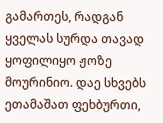გამართეს, რადგან ყველას სურდა თავად ყოფილიყო ჟოზე მოურინიო. დაე სხვებს ეთამაშათ ფეხბურთი,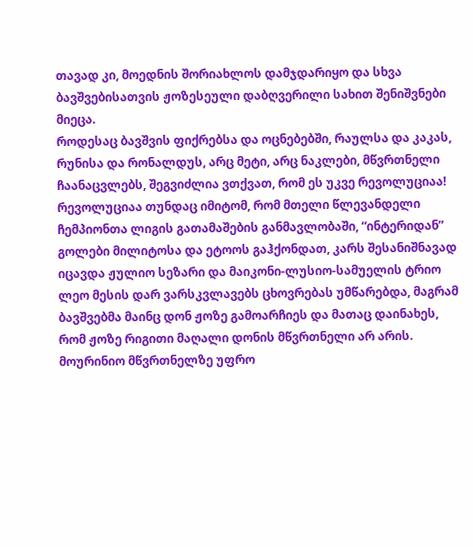თავად კი, მოედნის შორიახლოს დამჯდარიყო და სხვა ბავშვებისათვის ჟოზესეული დაბღვერილი სახით შენიშვნები მიეცა.
როდესაც ბავშვის ფიქრებსა და ოცნებებში, რაულსა და კაკას, რუნისა და რონალდუს, არც მეტი, არც ნაკლები, მწვრთნელი ჩაანაცვლებს, შეგვიძლია ვთქვათ, რომ ეს უკვე რევოლუციაა! რევოლუციაა თუნდაც იმიტომ, რომ მთელი წლევანდელი ჩემპიონთა ლიგის გათამაშების განმავლობაში, “ინტერიდან” გოლები მილიტოსა და ეტოოს გაჰქონდათ, კარს შესანიშნავად იცავდა ჟულიო სეზარი და მაიკონი-ლუსიო-სამუელის ტრიო ლეო მესის დარ ვარსკვლავებს ცხოვრებას უმწარებდა, მაგრამ ბავშვებმა მაინც დონ ჟოზე გამოარჩიეს და მათაც დაინახეს, რომ ჟოზე რიგითი მაღალი დონის მწვრთნელი არ არის. მოურინიო მწვრთნელზე უფრო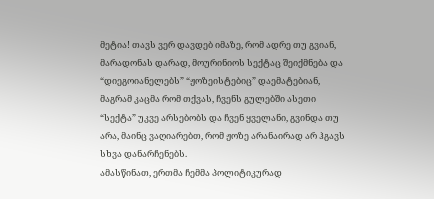მეტია! თავს ვერ დავდებ იმაზე, რომ ადრე თუ გვიან, მარადონას დარად, მოურინიოს სექტაც შეიქმნება და “დიეგოიანელებს” “ჟოზეისტებიც” დაემატებიან, მაგრამ კაცმა რომ თქვას, ჩვენს გულებში ასეთი “სექტა” უკვე არსებობს და ჩვენ ყველანი, გვინდა თუ არა, მაინც ვაღიარებთ, რომ ჟოზე არანაირად არ ჰგავს სხვა დანარჩენებს.
ამასწინათ, ერთმა ჩემმა პოლიტიკურად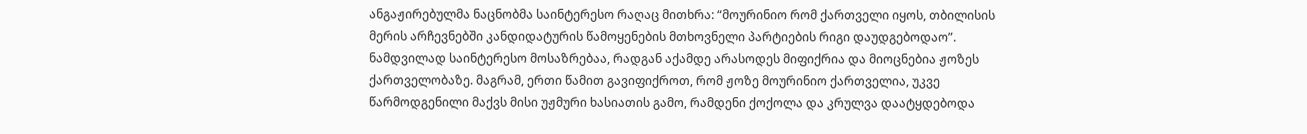ანგაჟირებულმა ნაცნობმა საინტერესო რაღაც მითხრა: “მოურინიო რომ ქართველი იყოს, თბილისის მერის არჩევნებში კანდიდატურის წამოყენების მთხოვნელი პარტიების რიგი დაუდგებოდაო”. ნამდვილად საინტერესო მოსაზრებაა, რადგან აქამდე არასოდეს მიფიქრია და მიოცნებია ჟოზეს ქართველობაზე. მაგრამ, ერთი წამით გავიფიქროთ, რომ ჟოზე მოურინიო ქართველია, უკვე წარმოდგენილი მაქვს მისი უჟმური ხასიათის გამო, რამდენი ქოქოლა და კრულვა დაატყდებოდა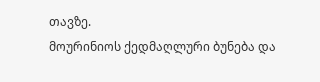თავზე.
მოურინიოს ქედმაღლური ბუნება და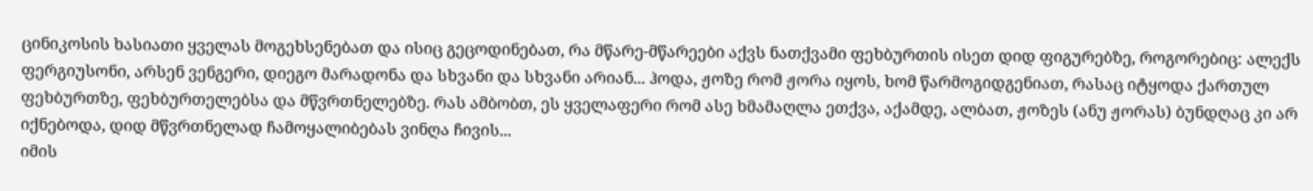ცინიკოსის ხასიათი ყველას მოგეხსენებათ და ისიც გეცოდინებათ, რა მწარე-მწარეები აქვს ნათქვამი ფეხბურთის ისეთ დიდ ფიგურებზე, როგორებიც: ალექს ფერგიუსონი, არსენ ვენგერი, დიეგო მარადონა და სხვანი და სხვანი არიან... ჰოდა, ჟოზე რომ ჟორა იყოს, ხომ წარმოგიდგენიათ, რასაც იტყოდა ქართულ ფეხბურთზე, ფეხბურთელებსა და მწვრთნელებზე. რას ამბობთ, ეს ყველაფერი რომ ასე ხმამაღლა ეთქვა, აქამდე, ალბათ, ჟოზეს (ანუ ჟორას) ბუნდღაც კი არ იქნებოდა, დიდ მწვრთნელად ჩამოყალიბებას ვინღა ჩივის...
იმის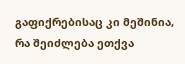გაფიქრებისაც კი მეშინია, რა შეიძლება ეთქვა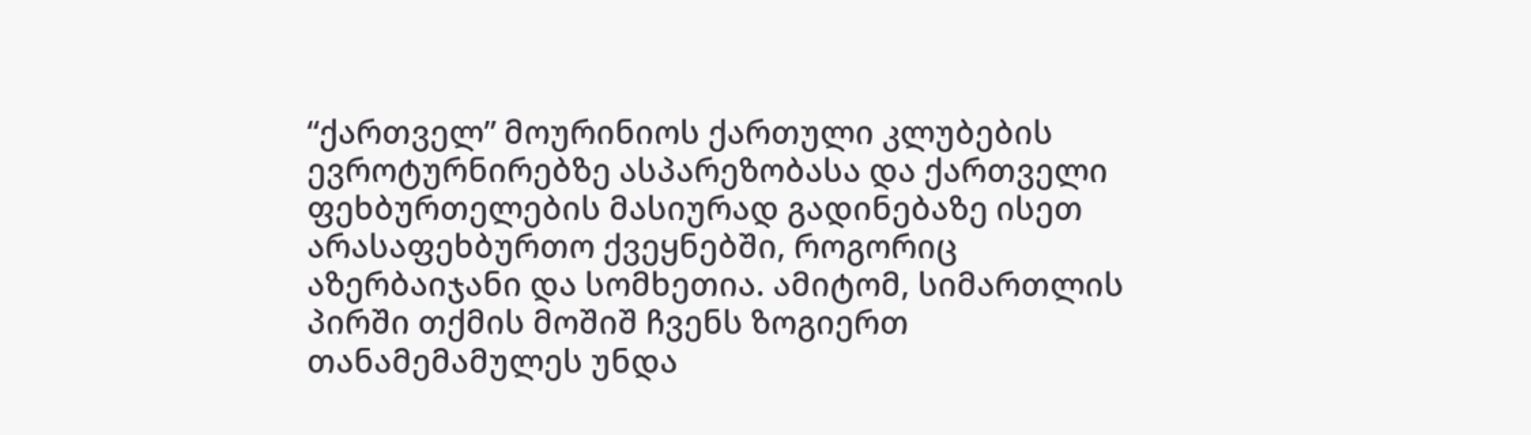“ქართველ” მოურინიოს ქართული კლუბების ევროტურნირებზე ასპარეზობასა და ქართველი ფეხბურთელების მასიურად გადინებაზე ისეთ არასაფეხბურთო ქვეყნებში, როგორიც აზერბაიჯანი და სომხეთია. ამიტომ, სიმართლის პირში თქმის მოშიშ ჩვენს ზოგიერთ თანამემამულეს უნდა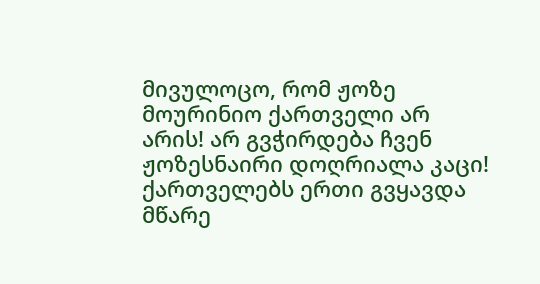მივულოცო, რომ ჟოზე მოურინიო ქართველი არ არის! არ გვჭირდება ჩვენ ჟოზესნაირი დოღრიალა კაცი! ქართველებს ერთი გვყავდა მწარე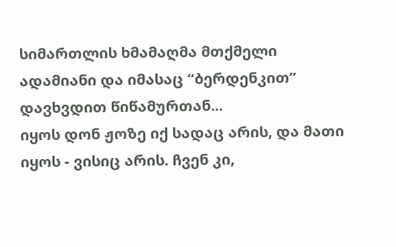სიმართლის ხმამაღმა მთქმელი ადამიანი და იმასაც “ბერდენკით” დავხვდით წიწამურთან...
იყოს დონ ჟოზე იქ სადაც არის, და მათი იყოს - ვისიც არის. ჩვენ კი,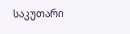საკუთარი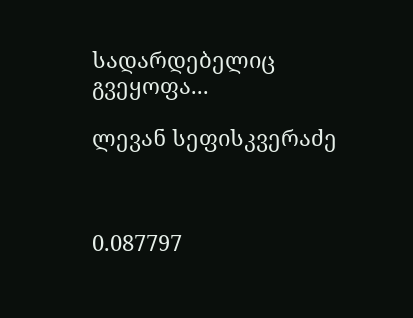სადარდებელიც გვეყოფა...

ლევან სეფისკვერაძე



0.087797